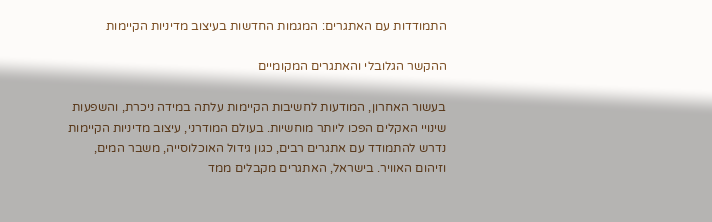התמודדות עם האתגרים: המגמות החדשות בעיצוב מדיניות הקיימות

ההקשר הגלובלי והאתגרים המקומיים

בעשור האחרון, המודעות לחשיבות הקיימות עלתה במידה ניכרת, והשפעות שינויי האקלים הפכו ליותר מוחשיות. בעולם המודרני, עיצוב מדיניות הקיימות נדרש להתמודד עם אתגרים רבים, כגון גידול האוכלוסייה, משבר המים, וזיהום האוויר. בישראל, האתגרים מקבלים ממד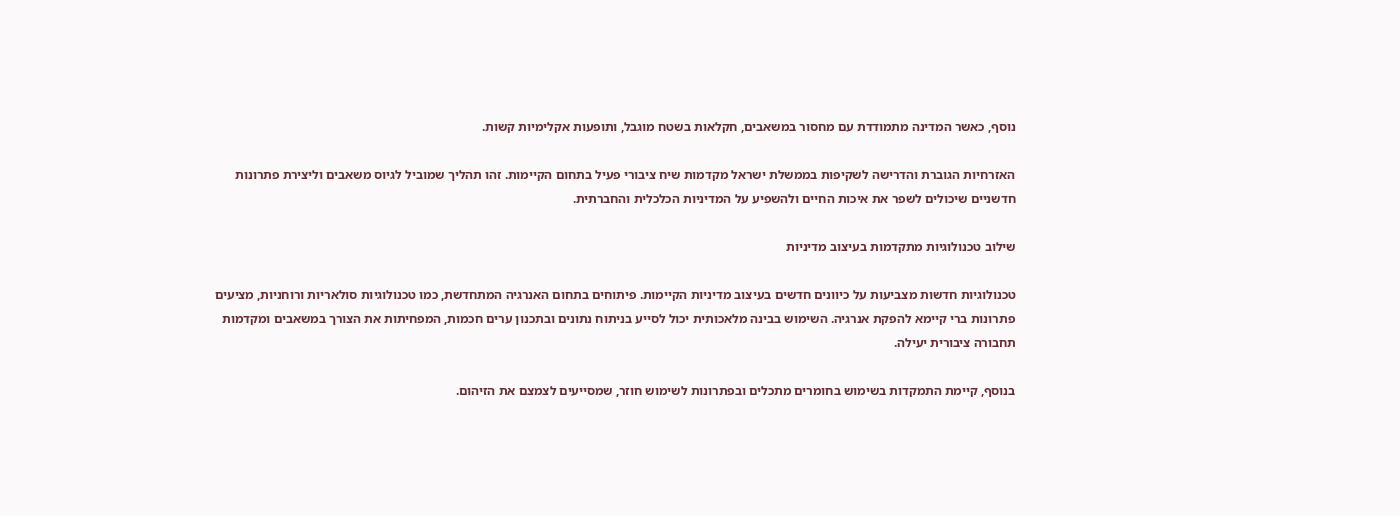נוסף, כאשר המדינה מתמודדת עם מחסור במשאבים, חקלאות בשטח מוגבל, ותופעות אקלימיות קשות.

האזרחיות הגוברת והדרישה לשקיפות בממשלת ישראל מקדמות שיח ציבורי פעיל בתחום הקיימות. זהו תהליך שמוביל לגיוס משאבים וליצירת פתרונות חדשניים שיכולים לשפר את איכות החיים ולהשפיע על המדיניות הכלכלית והחברתית.

שילוב טכנולוגיות מתקדמות בעיצוב מדיניות

טכנולוגיות חדשות מצביעות על כיוונים חדשים בעיצוב מדיניות הקיימות. פיתוחים בתחום האנרגיה המתחדשת, כמו טכנולוגיות סולאריות ורוחניות, מציעים פתרונות ברי קיימא להפקת אנרגיה. השימוש בבינה מלאכותית יכול לסייע בניתוח נתונים ובתכנון ערים חכמות, המפחיתות את הצורך במשאבים ומקדמות תחבורה ציבורית יעילה.

בנוסף, קיימת התמקדות בשימוש בחומרים מתכלים ובפתרונות לשימוש חוזר, שמסייעים לצמצם את הזיהום.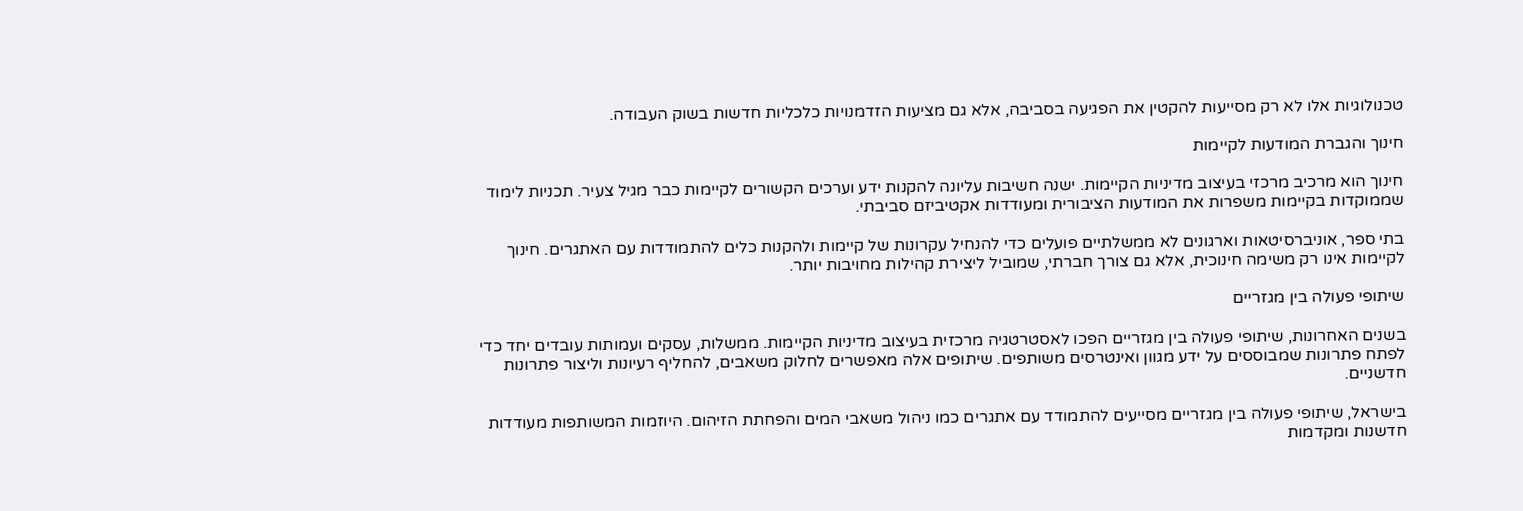טכנולוגיות אלו לא רק מסייעות להקטין את הפגיעה בסביבה, אלא גם מציעות הזדמנויות כלכליות חדשות בשוק העבודה.

חינוך והגברת המודעות לקיימות

חינוך הוא מרכיב מרכזי בעיצוב מדיניות הקיימות. ישנה חשיבות עליונה להקנות ידע וערכים הקשורים לקיימות כבר מגיל צעיר. תכניות לימוד שממוקדות בקיימות משפרות את המודעות הציבורית ומעודדות אקטיביזם סביבתי.

בתי ספר, אוניברסיטאות וארגונים לא ממשלתיים פועלים כדי להנחיל עקרונות של קיימות ולהקנות כלים להתמודדות עם האתגרים. חינוך לקיימות אינו רק משימה חינוכית, אלא גם צורך חברתי, שמוביל ליצירת קהילות מחויבות יותר.

שיתופי פעולה בין מגזריים

בשנים האחרונות, שיתופי פעולה בין מגזריים הפכו לאסטרטגיה מרכזית בעיצוב מדיניות הקיימות. ממשלות, עסקים ועמותות עובדים יחד כדי לפתח פתרונות שמבוססים על ידע מגוון ואינטרסים משותפים. שיתופים אלה מאפשרים לחלוק משאבים, להחליף רעיונות וליצור פתרונות חדשניים.

בישראל, שיתופי פעולה בין מגזריים מסייעים להתמודד עם אתגרים כמו ניהול משאבי המים והפחתת הזיהום. היוזמות המשותפות מעודדות חדשנות ומקדמות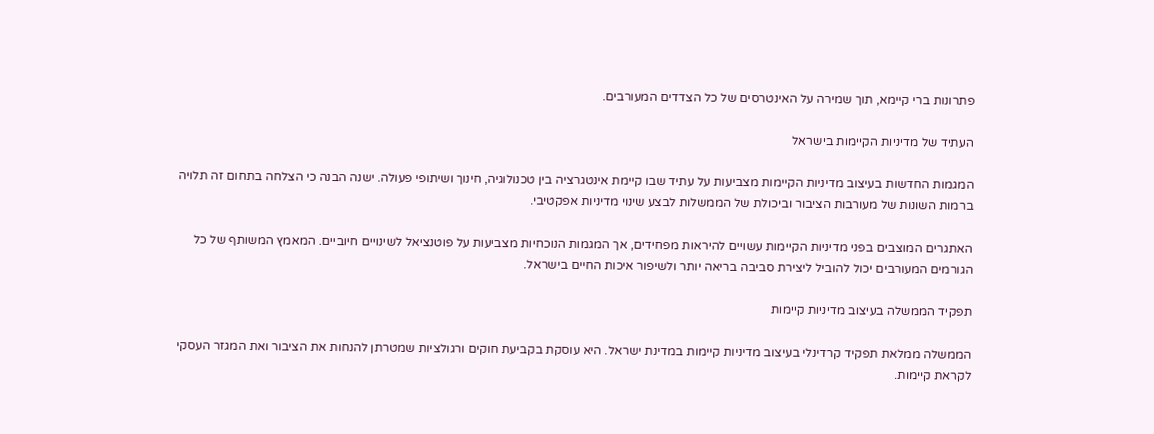פתרונות ברי קיימא, תוך שמירה על האינטרסים של כל הצדדים המעורבים.

העתיד של מדיניות הקיימות בישראל

המגמות החדשות בעיצוב מדיניות הקיימות מצביעות על עתיד שבו קיימת אינטגרציה בין טכנולוגיה, חינוך ושיתופי פעולה. ישנה הבנה כי הצלחה בתחום זה תלויה ברמות השונות של מעורבות הציבור וביכולת של הממשלות לבצע שינוי מדיניות אפקטיבי.

האתגרים המוצבים בפני מדיניות הקיימות עשויים להיראות מפחידים, אך המגמות הנוכחיות מצביעות על פוטנציאל לשינויים חיוביים. המאמץ המשותף של כל הגורמים המעורבים יכול להוביל ליצירת סביבה בריאה יותר ולשיפור איכות החיים בישראל.

תפקיד הממשלה בעיצוב מדיניות קיימות

הממשלה ממלאת תפקיד קרדינלי בעיצוב מדיניות קיימות במדינת ישראל. היא עוסקת בקביעת חוקים ורגולציות שמטרתן להנחות את הציבור ואת המגזר העסקי לקראת קיימות.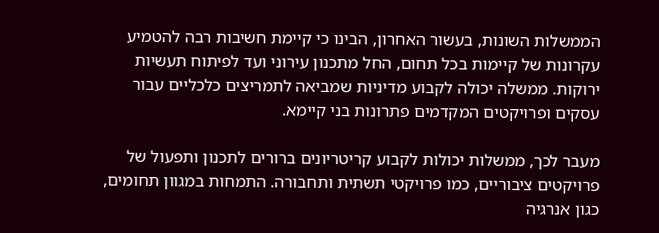הממשלות השונות, בעשור האחרון, הבינו כי קיימת חשיבות רבה להטמיע עקרונות של קיימות בכל תחום, החל מתכנון עירוני ועד לפיתוח תעשיות ירוקות. ממשלה יכולה לקבוע מדיניות שמביאה לתמריצים כלכליים עבור עסקים ופרויקטים המקדמים פתרונות בני קיימא.

מעבר לכך, ממשלות יכולות לקבוע קריטריונים ברורים לתכנון ותפעול של פרויקטים ציבוריים, כמו פרויקטי תשתית ותחבורה. התמחות במגוון תחומים, כגון אנרגיה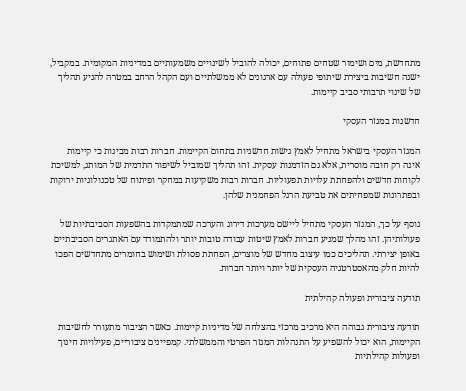מתחדשת, מים ושימור שטחים פתוחים, יכולה להוביל לשינויים משמעותיים במדיניות המקומית. במקביל, ישנה חשיבות ביצירת שיתופי פעולה עם ארגונים לא ממשלתיים ועם הקהל הרחב במטרה להניע תהליך של שינוי תרבותי סביב קיימות.

חדשנות במגזר העסקי

המגזר העסקי בישראל מתחיל לאמץ גישות חדשניות בתחום הקיימות. חברות רבות מבינות כי קיימות אינה רק חובה מוסרית, אלא גם הזדמנות עסקית. זהו תהליך שמוביל לשיפור התדמית של המותג, למשיכת לקוחות חדשים ולהפחתת עלויות תפעוליות. חברות רבות משקיעות במחקר ופיתוח של טכנולוגיות ירוקות ובפתרונות שמפחיתים את טביעת הרגל הפחמנית שלהן.

נוסף על כך, המגזר העסקי מתחיל ליישם מערכות דירוג והערכה שמתמקדות בהשפעות הסביבתיות של פעולותיהן. זהו מהלך שמניע חברות לאמץ שיטות עבודה טובות יותר ולהתמודד עם האתגרים הסביבתיים באופן יצירתי. תהליכים כמו עיצוב מחדש של מוצרים, הפחתת פסולת ושימוש בחומרים מתחדשים הפכו להיות חלק מהאסטרטגיה העסקית של יותר ויותר חברות.

תודעה ציבורית ופעולה קהילתית

תודעה ציבורית גבוהה היא מרכיב מרכזי בהצלחה של מדיניות קיימות. כאשר הציבור מתעורר לחשיבות הקיימות, הוא יכול להשפיע על התנהלות המגזר הפרטי והממשלתי. קמפיינים ציבוריים, פעילויות חינוך ופעולות קהילתיות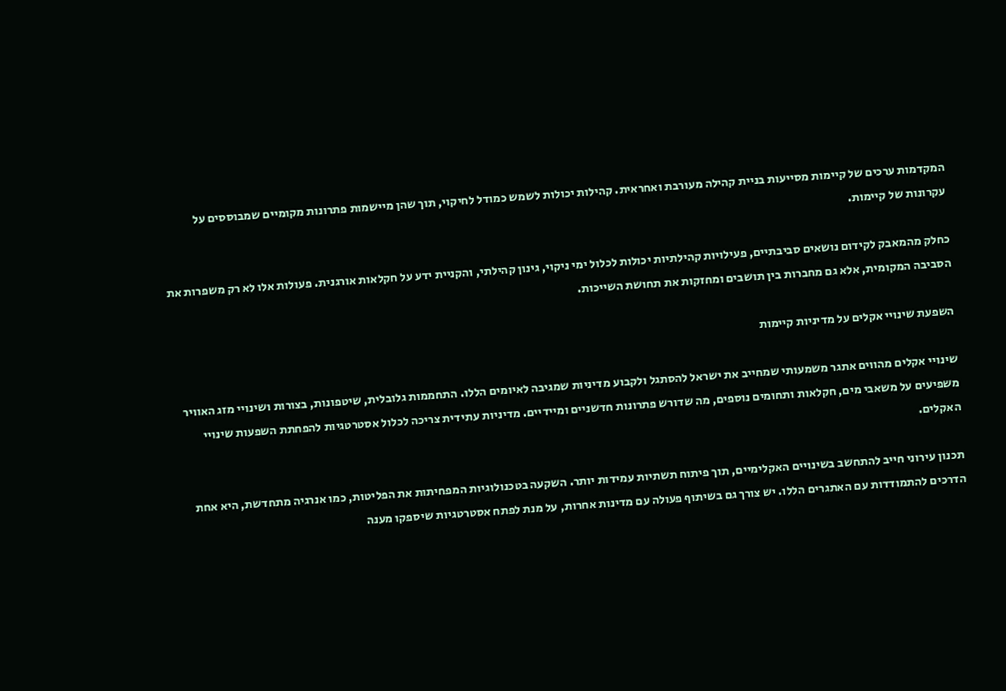המקדמות ערכים של קיימות מסייעות בניית קהילה מעורבת ואחראית. קהילות יכולות לשמש כמודל לחיקוי, תוך שהן מיישמות פתרונות מקומיים שמבוססים על עקרונות של קיימות.

כחלק מהמאבק לקידום נושאים סביבתיים, פעילויות קהילתיות יכולות לכלול ימי ניקוי, גינון קהילתי, והקניית ידע על חקלאות אורגנית. פעולות אלו לא רק משפרות את הסביבה המקומית, אלא גם מחברות בין תושבים ומחזקות את תחושת השייכות.

השפעת שינויי אקלים על מדיניות קיימות

שינויי אקלים מהווים אתגר משמעותי שמחייב את ישראל להסתגל ולקבוע מדיניות שמגיבה לאיומים הללו. התחממות גלובלית, שיטפונות, בצורות ושינויי מזג האוויר משפיעים על משאבי מים, חקלאות ותחומים נוספים, מה שדורש פתרונות חדשניים ומיידיים. מדיניות עתידית צריכה לכלול אסטרטגיות להפחתת השפעות שינויי האקלים.

תכנון עירוני חייב להתחשב בשינויים האקלימיים, תוך פיתוח תשתיות עמידות יותר. השקעה בטכנולוגיות המפחיתות את הפליטות, כמו אנרגיה מתחדשת, היא אחת הדרכים להתמודדות עם האתגרים הללו. יש צורך גם בשיתוף פעולה עם מדינות אחרות, על מנת לפתח אסטרטגיות שיספקו מענה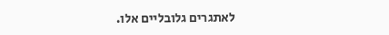לאתגרים גלובליים אלו.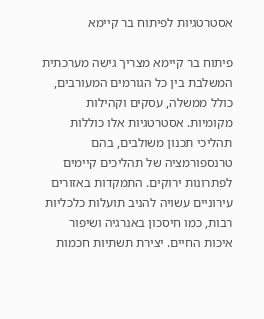אסטרטגיות לפיתוח בר קיימא

פיתוח בר קיימא מצריך גישה מערכתית המשלבת בין כל הגורמים המעורבים, כולל ממשלה, עסקים וקהילות מקומיות. אסטרטגיות אלו כוללות תהליכי תכנון משולבים, בהם טרנספורמציה של תהליכים קיימים לפתרונות ירוקים. התמקדות באזורים עירוניים עשויה להניב תועלות כלכליות רבות, כמו חיסכון באנרגיה ושיפור איכות החיים. יצירת תשתיות חכמות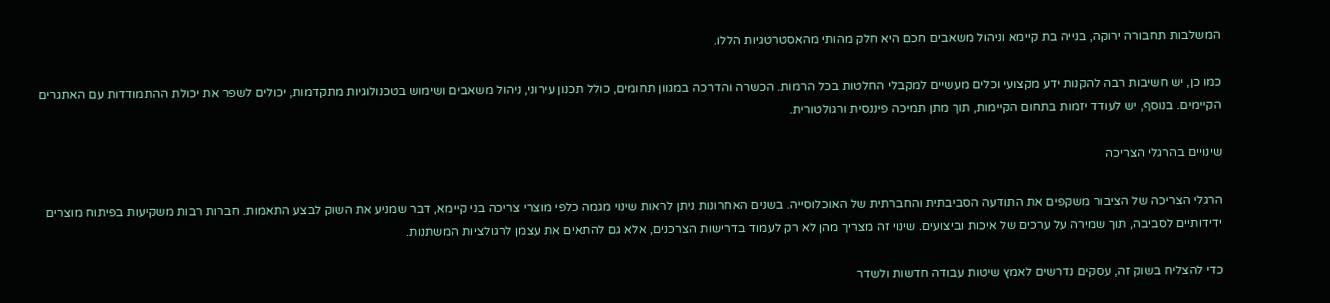המשלבות תחבורה ירוקה, בנייה בת קיימא וניהול משאבים חכם היא חלק מהותי מהאסטרטגיות הללו.

כמו כן, יש חשיבות רבה להקנות ידע מקצועי וכלים מעשיים למקבלי החלטות בכל הרמות. הכשרה והדרכה במגוון תחומים, כולל תכנון עירוני, ניהול משאבים ושימוש בטכנולוגיות מתקדמות, יכולים לשפר את יכולת ההתמודדות עם האתגרים הקיימים. בנוסף, יש לעודד יזמות בתחום הקיימות, תוך מתן תמיכה פיננסית ורגולטורית.

שינויים בהרגלי הצריכה

הרגלי הצריכה של הציבור משקפים את התודעה הסביבתית והחברתית של האוכלוסייה. בשנים האחרונות ניתן לראות שינוי מגמה כלפי מוצרי צריכה בני קיימא, דבר שמניע את השוק לבצע התאמות. חברות רבות משקיעות בפיתוח מוצרים ידידותיים לסביבה, תוך שמירה על ערכים של איכות וביצועים. שינוי זה מצריך מהן לא רק לעמוד בדרישות הצרכנים, אלא גם להתאים את עצמן לרגולציות המשתנות.

כדי להצליח בשוק זה, עסקים נדרשים לאמץ שיטות עבודה חדשות ולשדר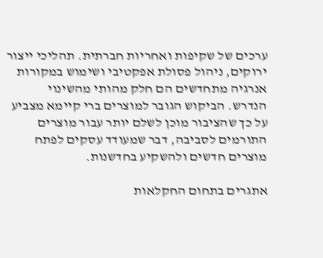ערכים של שקיפות ואחריות חברתית. תהליכי ייצור ירוקים, ניהול פסולת אפקטיבי ושימוש במקורות אנרגיה מתחדשים הם חלק מהותי מהשינוי הנדרש. הביקוש הגובר למוצרים ברי קיימא מצביע על כך שהציבור מוכן לשלם יותר עבור מוצרים התורמים לסביבה, דבר שמעודד עסקים לפתח מוצרים חדשים ולהשקיע בחדשנות.

אתגרים בתחום החקלאות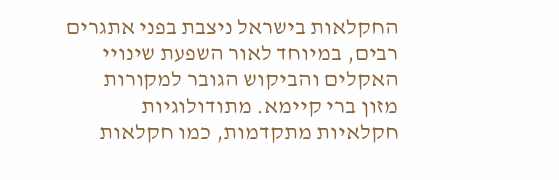החקלאות בישראל ניצבת בפני אתגרים רבים, במיוחד לאור השפעת שינויי האקלים והביקוש הגובר למקורות מזון ברי קיימא. מתודולוגיות חקלאיות מתקדמות, כמו חקלאות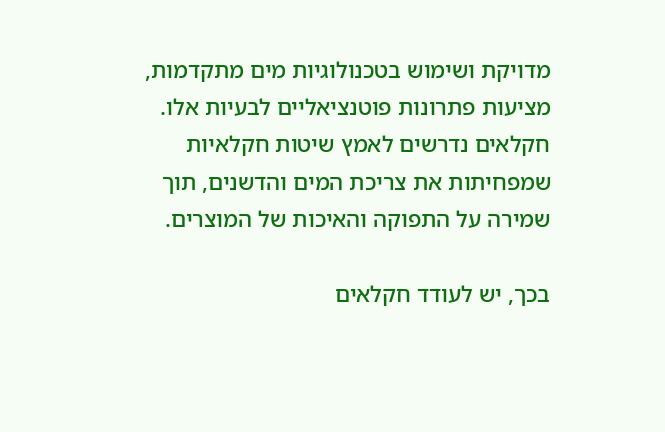מדויקת ושימוש בטכנולוגיות מים מתקדמות, מציעות פתרונות פוטנציאליים לבעיות אלו. חקלאים נדרשים לאמץ שיטות חקלאיות שמפחיתות את צריכת המים והדשנים, תוך שמירה על התפוקה והאיכות של המוצרים.

בכך, יש לעודד חקלאים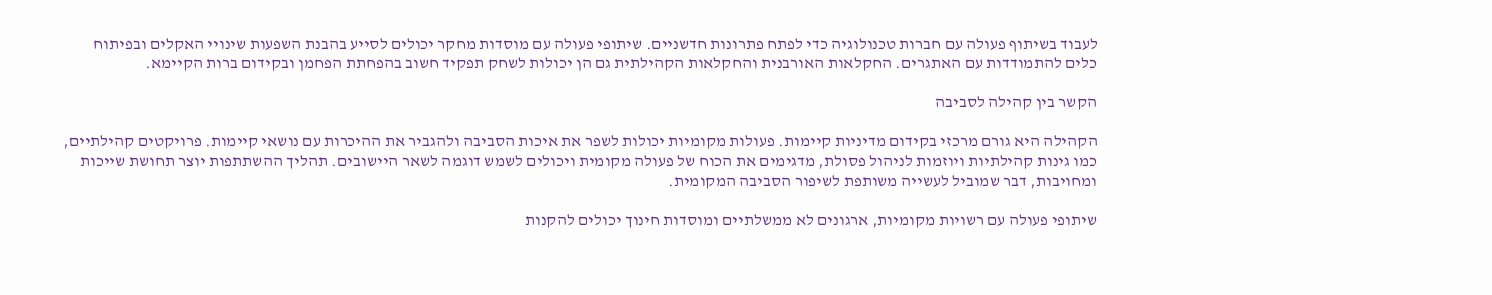לעבוד בשיתוף פעולה עם חברות טכנולוגיה כדי לפתח פתרונות חדשניים. שיתופי פעולה עם מוסדות מחקר יכולים לסייע בהבנת השפעות שינויי האקלים ובפיתוח כלים להתמודדות עם האתגרים. החקלאות האורבנית והחקלאות הקהילתית גם הן יכולות לשחק תפקיד חשוב בהפחתת הפחמן ובקידום ברות הקיימא.

הקשר בין קהילה לסביבה

הקהילה היא גורם מרכזי בקידום מדיניות קיימות. פעולות מקומיות יכולות לשפר את איכות הסביבה ולהגביר את ההיכרות עם נושאי קיימות. פרויקטים קהילתיים, כמו גינות קהילתיות ויוזמות לניהול פסולת, מדגימים את הכוח של פעולה מקומית ויכולים לשמש דוגמה לשאר היישובים. תהליך ההשתתפות יוצר תחושת שייכות ומחויבות, דבר שמוביל לעשייה משותפת לשיפור הסביבה המקומית.

שיתופי פעולה עם רשויות מקומיות, ארגונים לא ממשלתיים ומוסדות חינוך יכולים להקנות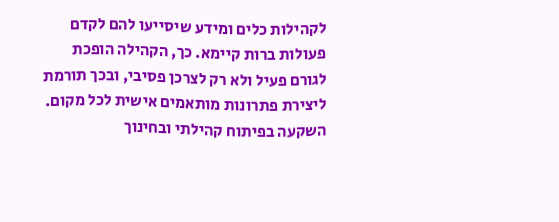לקהילות כלים ומידע שיסייעו להם לקדם פעולות ברות קיימא. כך, הקהילה הופכת לגורם פעיל ולא רק לצרכן פסיבי, ובכך תורמת ליצירת פתרונות מותאמים אישית לכל מקום. השקעה בפיתוח קהילתי ובחינוך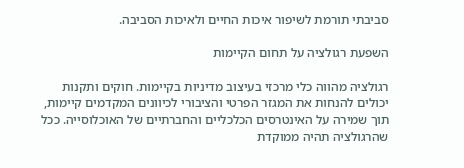סביבתי תורמת לשיפור איכות החיים ולאיכות הסביבה.

השפעת רגולציה על תחום הקיימות

רגולציה מהווה כלי מרכזי בעיצוב מדיניות בקיימות. חוקים ותקנות יכולים להנחות את המגזר הפרטי והציבורי לכיוונים המקדמים קיימות, תוך שמירה על האינטרסים הכלכליים והחברתיים של האוכלוסייה. ככל שהרגולציה תהיה ממוקדת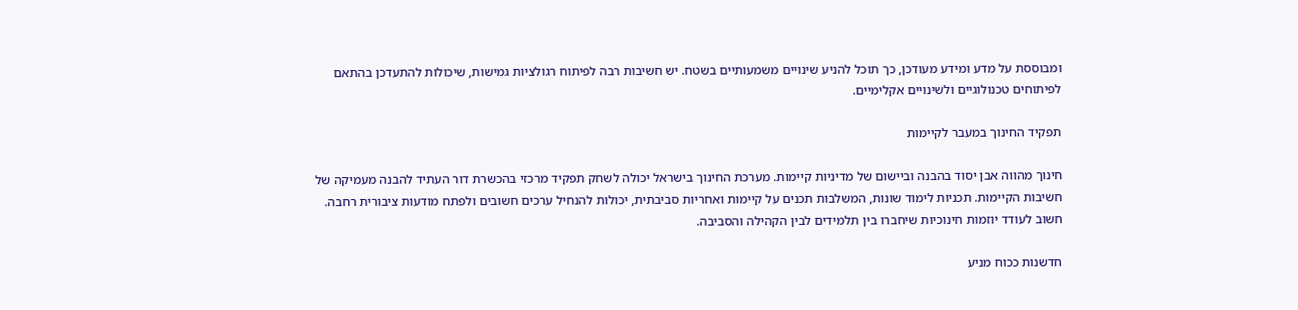ומבוססת על מדע ומידע מעודכן, כך תוכל להניע שינויים משמעותיים בשטח. יש חשיבות רבה לפיתוח רגולציות גמישות, שיכולות להתעדכן בהתאם לפיתוחים טכנולוגיים ולשינויים אקלימיים.

תפקיד החינוך במעבר לקיימות

חינוך מהווה אבן יסוד בהבנה וביישום של מדיניות קיימות. מערכת החינוך בישראל יכולה לשחק תפקיד מרכזי בהכשרת דור העתיד להבנה מעמיקה של חשיבות הקיימות. תכניות לימוד שונות, המשלבות תכנים על קיימות ואחריות סביבתית, יכולות להנחיל ערכים חשובים ולפתח מודעות ציבורית רחבה. חשוב לעודד יוזמות חינוכיות שיחברו בין תלמידים לבין הקהילה והסביבה.

חדשנות ככוח מניע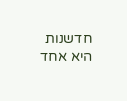חדשנות היא אחד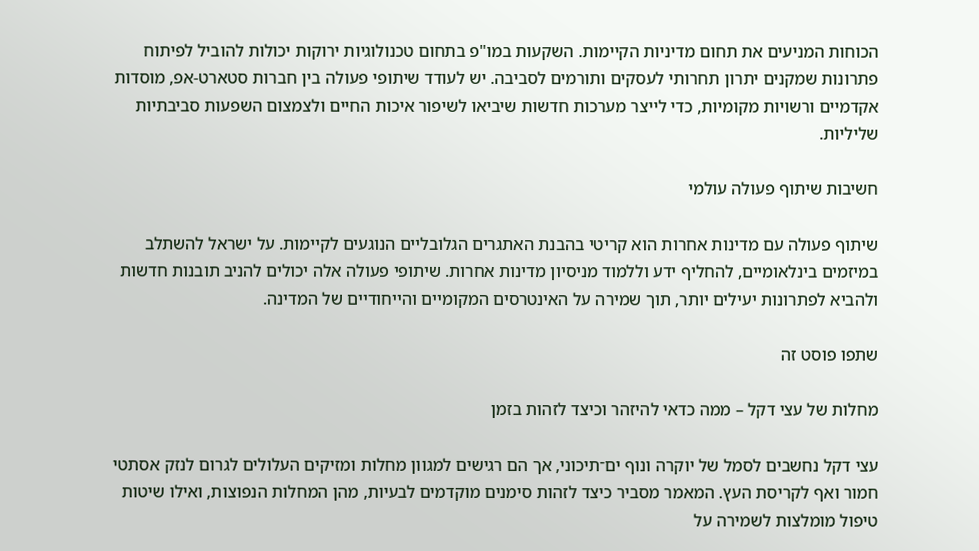הכוחות המניעים את תחום מדיניות הקיימות. השקעות במו"פ בתחום טכנולוגיות ירוקות יכולות להוביל לפיתוח פתרונות שמקנים יתרון תחרותי לעסקים ותורמים לסביבה. יש לעודד שיתופי פעולה בין חברות סטארט-אפ, מוסדות אקדמיים ורשויות מקומיות, כדי לייצר מערכות חדשות שיביאו לשיפור איכות החיים ולצמצום השפעות סביבתיות שליליות.

חשיבות שיתוף פעולה עולמי

שיתוף פעולה עם מדינות אחרות הוא קריטי בהבנת האתגרים הגלובליים הנוגעים לקיימות. על ישראל להשתלב במיזמים בינלאומיים, להחליף ידע וללמוד מניסיון מדינות אחרות. שיתופי פעולה אלה יכולים להניב תובנות חדשות ולהביא לפתרונות יעילים יותר, תוך שמירה על האינטרסים המקומיים והייחודיים של המדינה.

שתפו פוסט זה

מחלות של עצי דקל – ממה כדאי להיזהר וכיצד לזהות בזמן

עצי דקל נחשבים לסמל של יוקרה ונוף ים־תיכוני, אך הם רגישים למגוון מחלות ומזיקים העלולים לגרום לנזק אסתטי חמור ואף לקריסת העץ. המאמר מסביר כיצד לזהות סימנים מוקדמים לבעיות, מהן המחלות הנפוצות, ואילו שיטות טיפול מומלצות לשמירה על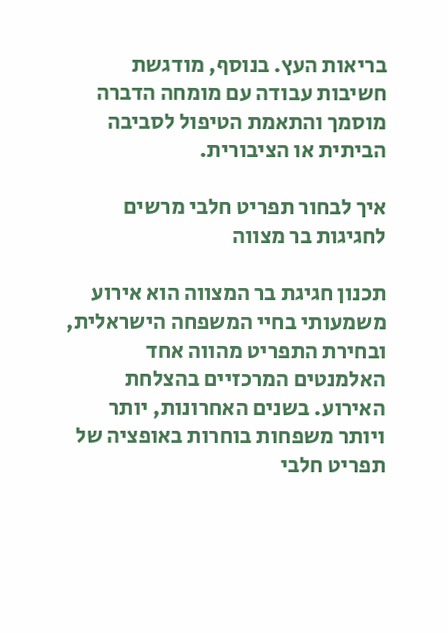בריאות העץ. בנוסף, מודגשת חשיבות עבודה עם מומחה הדברה מוסמך והתאמת הטיפול לסביבה הביתית או הציבורית.

איך לבחור תפריט חלבי מרשים לחגיגות בר מצווה

תכנון חגיגת בר המצווה הוא אירוע משמעותי בחיי המשפחה הישראלית, ובחירת התפריט מהווה אחד האלמנטים המרכזיים בהצלחת האירוע. בשנים האחרונות, יותר ויותר משפחות בוחרות באופציה של תפריט חלבי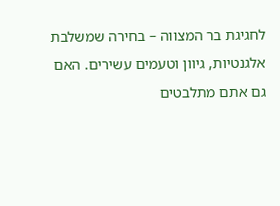לחגיגת בר המצווה – בחירה שמשלבת אלגנטיות, גיוון וטעמים עשירים. האם גם אתם מתלבטים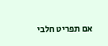אם תפריט חלבי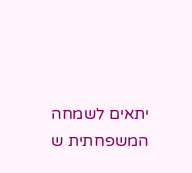יתאים לשמחה המשפחתית ש